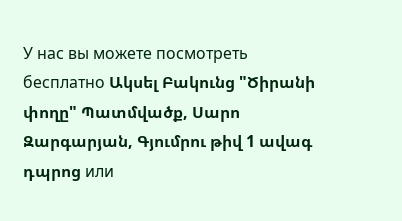У нас вы можете посмотреть бесплатно Ակսել Բակունց "Ծիրանի փողը" Պատմվածք, Սարո Զարգարյան, Գյումրու թիվ 1 ավագ դպրոց или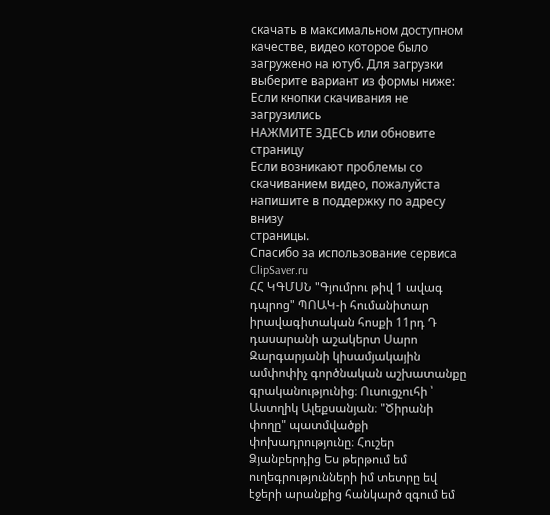скачать в максимальном доступном качестве, видео которое было загружено на ютуб. Для загрузки выберите вариант из формы ниже:
Если кнопки скачивания не
загрузились
НАЖМИТЕ ЗДЕСЬ или обновите страницу
Если возникают проблемы со скачиванием видео, пожалуйста напишите в поддержку по адресу внизу
страницы.
Спасибо за использование сервиса ClipSaver.ru
ՀՀ ԿԳՄՍՆ "Գյումրու թիվ 1 ավագ դպրոց" ՊՈԱԿ-ի հումանիտար իրավագիտական հոսքի 11րդ Դ դասարանի աշակերտ Սարո Զարգարյանի կիսամյակային ամփոփիչ գործնական աշխատանքը գրականությունից։ Ուսուցչուհի ՝ Աստղիկ Ալեքսանյան։ "Ծիրանի փողը" պատմվածքի փոխադրությունը։ Հուշեր Ձյանբերդից Ես թերթում եմ ուղեգրությունների իմ տետրը եվ էջերի արանքից հանկարծ զգում եմ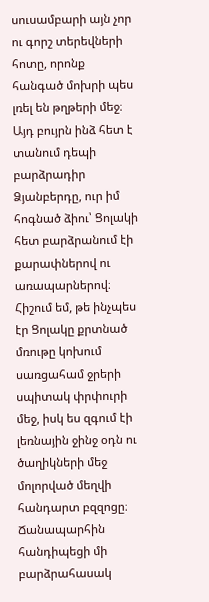սուսամբարի այն չոր ու գորշ տերեվների հոտը, որոնք հանգած մոխրի պես լռել են թղթերի մեջ։ Այդ բույրն ինձ հետ է տանում դեպի բարձրադիր Ձյանբերդը, ուր իմ հոգնած ձիու՝ Ցոլակի հետ բարձրանում էի քարափներով ու առապարներով։ Հիշում եմ, թե ինչպես էր Ցոլակը քրտնած մռութը կոխում սառցահամ ջրերի սպիտակ փրփուրի մեջ, իսկ ես զգում էի լեռնային ջինջ օդն ու ծաղիկների մեջ մոլորված մեղվի հանդարտ բզզոցը։ Ճանապարհին հանդիպեցի մի բարձրահասակ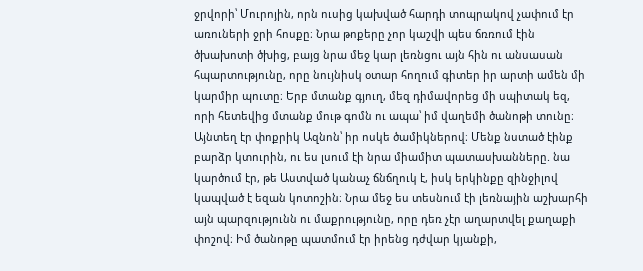ջրվորի՝ Մուրոյին, որն ուսից կախված հարդի տոպրակով չափում էր առուների ջրի հոսքը։ Նրա թոքերը չոր կաշվի պես ճռռում էին ծխախոտի ծխից, բայց նրա մեջ կար լեռնցու այն հին ու անսասան հպարտությունը, որը նույնիսկ օտար հողում գիտեր իր արտի ամեն մի կարմիր պուտը։ Երբ մտանք գյուղ, մեզ դիմավորեց մի սպիտակ եզ, որի հետեվից մտանք մութ գոմն ու ապա՝ իմ վաղեմի ծանոթի տունը։ Այնտեղ էր փոքրիկ Ազնոն՝ իր ոսկե ծամիկներով։ Մենք նստած էինք բարձր կտուրին, ու ես լսում էի նրա միամիտ պատասխանները. նա կարծում էր, թե Աստված կանաչ ճնճղուկ է, իսկ երկինքը զինջիլով կապված է եզան կոտոշին։ Նրա մեջ ես տեսնում էի լեռնային աշխարհի այն պարզությունն ու մաքրությունը, որը դեռ չէր աղարտվել քաղաքի փոշով։ Իմ ծանոթը պատմում էր իրենց դժվար կյանքի,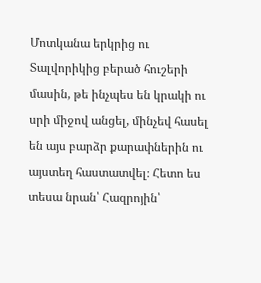Մոտկանա երկրից ու Տալվորիկից բերած հուշերի մասին, թե ինչպես են կրակի ու սրի միջով անցել, մինչեվ հասել են այս բարձր քարափներին ու այստեղ հաստատվել։ Հետո ես տեսա նրան՝ Հազրոյին՝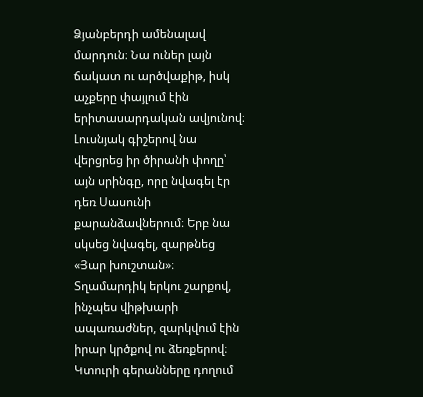Ձյանբերդի ամենալավ մարդուն։ Նա ուներ լայն ճակատ ու արծվաքիթ, իսկ աչքերը փայլում էին երիտասարդական ավյունով։ Լուսնյակ գիշերով նա վերցրեց իր ծիրանի փողը՝ այն սրինգը, որը նվագել էր դեռ Սասունի քարանձավներում։ Երբ նա սկսեց նվագել, զարթնեց «Յար խուշտան»։ Տղամարդիկ երկու շարքով, ինչպես վիթխարի ապառաժներ, զարկվում էին իրար կրծքով ու ձեռքերով։ Կտուրի գերանները դողում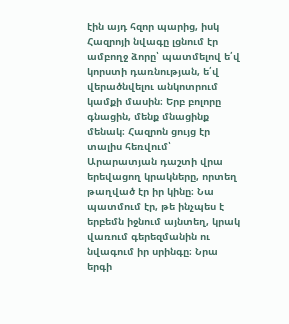էին այդ հզոր պարից, իսկ Հազրոյի նվագը լցնում էր ամբողջ ձորը՝ պատմելով ե՛վ կորստի դառնության, ե՛վ վերածնվելու անկոտրում կամքի մասին։ Երբ բոլորը գնացին, մենք մնացինք մենակ։ Հազրոն ցույց էր տալիս հեռվում՝ Արարատյան դաշտի վրա երեվացող կրակները, որտեղ թաղված էր իր կինը։ Նա պատմում էր, թե ինչպես է երբեմն իջնում այնտեղ, կրակ վառում գերեզմանին ու նվագում իր սրինգը։ Նրա երգի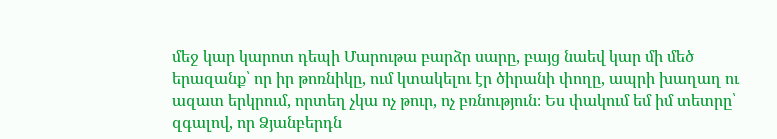մեջ կար կարոտ դեպի Մարութա բարձր սարը, բայց նաեվ կար մի մեծ երազանք՝ որ իր թոռնիկը, ում կտակելու էր ծիրանի փողը, ապրի խաղաղ ու ազատ երկրում, որտեղ չկա ոչ թուր, ոչ բռնություն։ Ես փակում եմ իմ տետրը՝ զգալով, որ Ձյանբերդն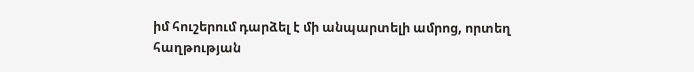իմ հուշերում դարձել է մի անպարտելի ամրոց, որտեղ հաղթության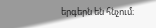երգերն են հնչում։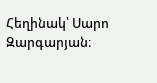Հեղինակ՝ Սարո Զարգարյան։